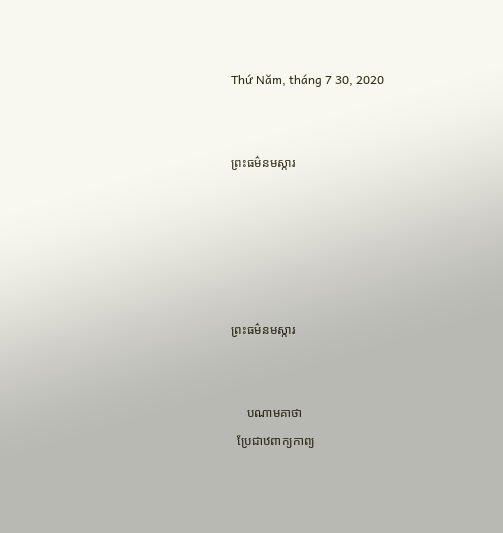Thứ Năm, tháng 7 30, 2020


ព្រះធម៌នមស្ការ





ព្រះធម៌នមស្ការ


     បណាមគាថា
  ប្រែជាឋពាក្យកាព្យ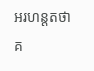អរហន្តតថាគ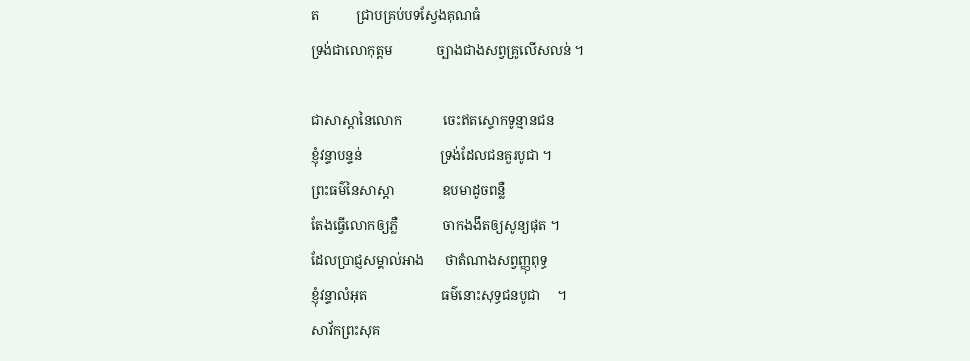ត           ជ្រាបគ្រប់បទស្វែងគុណធំ
ទ្រង់ជាលោកុត្តម             ច្បាងជាងសព្វគ្រូលើសលន់ ។

ជាសាស្តានៃលោក            ចេះឥតស្ទោកទូន្មានជន
ខ្ញុំវន្ទាបន្ទន់                       ទ្រង់ដែលជនគួរបូជា ។
ព្រះធម៌នៃសាស្តា              ឧបមាដូចពន្លឺ
តែងធ្វើលោកឲ្យភ្លឺ             ចាកងងឹតឲ្យសូន្យផុត ។
ដែលប្រាជ្ញសម្គាល់អាង      ថាតំណាងសព្វញ្ញុពុទ្ធ
ខ្ញុំវន្ទាលំអុត                      ធម៌នោះសុទ្ធជនបូជា     ។
សាវ័កព្រះសុគ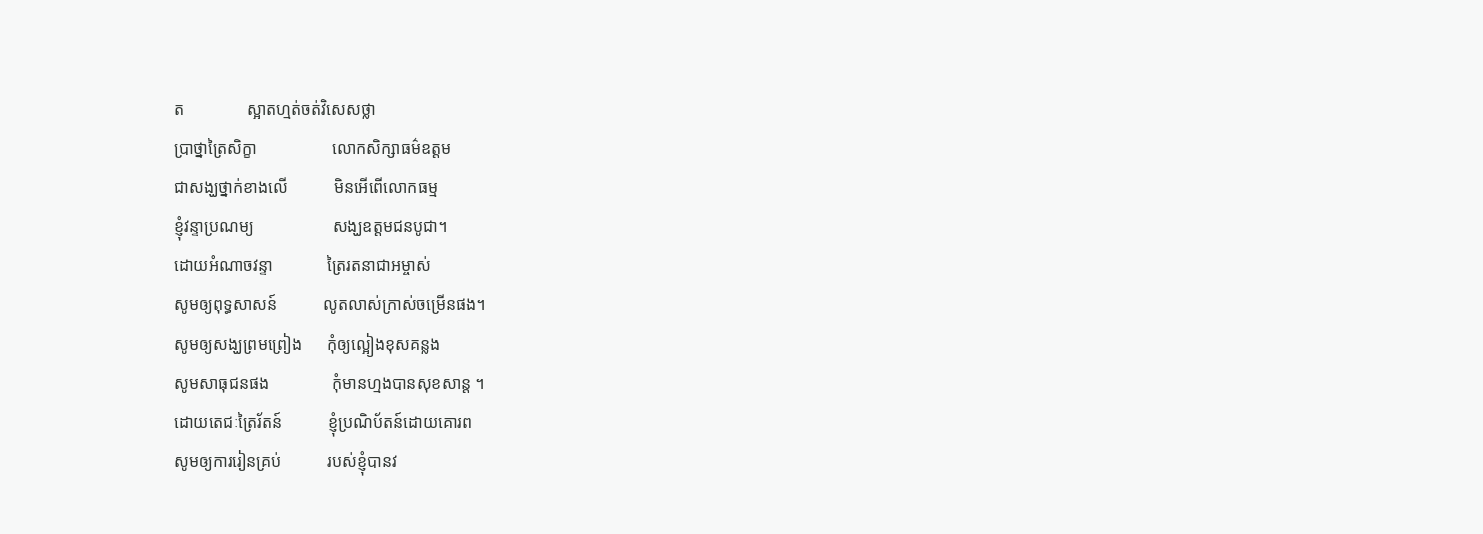ត               ស្អាតហ្មត់ចត់វិសេសថ្លា
បា្រថ្នាត្រៃសិក្ខា                  លោកសិក្សាធម៌ឧត្តម
ជាសង្ឃថ្នាក់ខាងលើ           មិនអើពើលោកធម្ម
ខ្ញុំវន្ទាប្រណម្យ                   សង្ឃឧត្តមជនបូជា។
ដោយអំណាចវន្ទា             ត្រៃរតនាជាអម្ចាស់
សូមឲ្យពុទ្ធសាសន៍           លូតលាស់ក្រាស់ចម្រើនផង។
សូមឲ្យសង្ឃព្រមព្រៀង      កុំឲ្យល្អៀងខុសគន្លង
សូមសាធុជនផង               កុំមានហ្មងបានសុខសាន្ត ។
ដោយតេជៈត្រៃរ័តន៍           ខ្ញុំប្រណិប័តន៍ដោយគោរព
សូមឲ្យការរៀនគ្រប់           របស់ខ្ញុំបានវ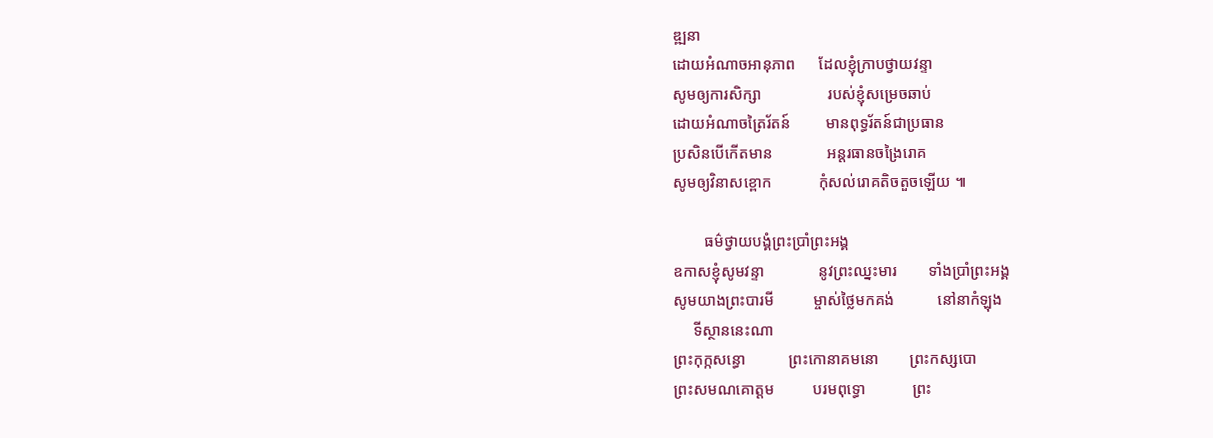ឌ្ឍនា
ដោយអំណាចអានុភាព      ដែលខ្ញុំក្រាបថ្វាយវន្ទា
សូមឲ្យការសិក្សា                 របស់ខ្ញុំសម្រេចឆាប់
ដោយអំណាចត្រៃរ័តន៍         មានពុទ្ធរ័តន៍ជាប្រធាន
ប្រសិនបើកើតមាន              អន្តរធានចង្រៃរោគ
សូមឲ្យវិនាសខ្ពោក            កុំសល់រោគតិចតួចឡើយ ៕

        ធម៌ថ្វាយបង្គំព្រះបាំ្រព្រះអង្គ
ឧកាសខ្ញុំសូមវន្ទា              នូវព្រះឈ្នះមារ        ទាំងបាំ្រព្រះអង្គ
សូមយាងព្រះបារមី          ម្ចាស់ថ្លៃមកគង់           នៅនាកំឡុង
     ទីស្ថាននេះណា
ព្រះកុក្កសន្ធោ           ព្រះកោនាគមនោ        ព្រះកស្សបោ
ព្រះសមណគោត្តម          បរមពុទ្ធោ            ព្រះ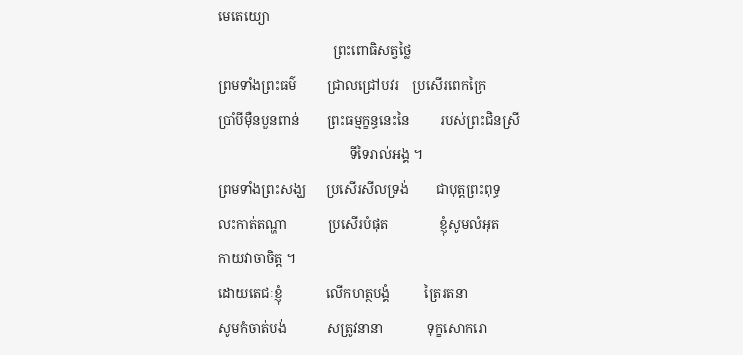មេតេយ្យោ
                                  ព្រះពោធិសត្វថ្លៃ
ព្រមទាំងព្រះធម៌         ជ្រាលជ្រៅបវរ    ប្រសើរពេកក្រៃ
បាំ្របីម៉ឺនបួនពាន់        ព្រះធម្មក្ខន្ធនេះនៃ         របស់ព្រះជិនស្រី
                                       ទីទៃរាល់អង្គ ។
ព្រមទាំងព្រះសង្ឃ      ប្រសើរសីលទ្រង់        ជាបុត្តព្រះពុទ្ធ
លះកាត់តណ្ហា            ប្រសើរបំផុត               ខ្ញុំសូមលំអុត
កាយវាចាចិត្ត ។
ដោយតេជៈខ្ញុំ             លើកហត្ថបង្គំ          ត្រៃរតនា
សូមកំចាត់បង់            សត្រូវនានា             ទុក្ខសោករោ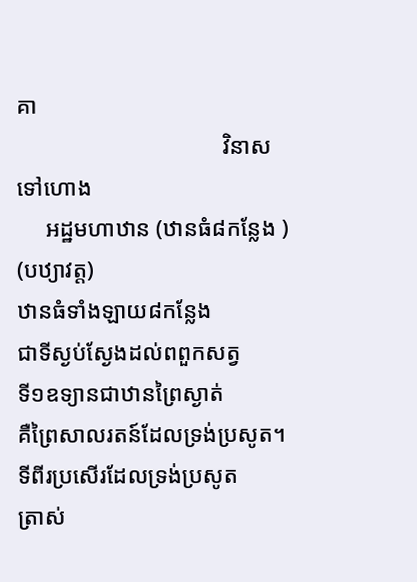គា
                                    វិនាសទៅហោង
     អដ្ឋមហាឋាន (ឋានធំ៨កន្លែង )
(បឋ្យាវត្ត)
ឋានធំទាំងឡាយ៨កន្លែង                   ជាទីស្ងប់ស្ងែងដល់ពពួកសត្វ
ទី១ឧទ្យានជាឋានព្រៃស្ងាត់             គឺព្រៃសាលរតន៍ដែលទ្រង់ប្រសូត។
ទីពីរប្រសើរដែលទ្រង់ប្រសូត             ត្រាស់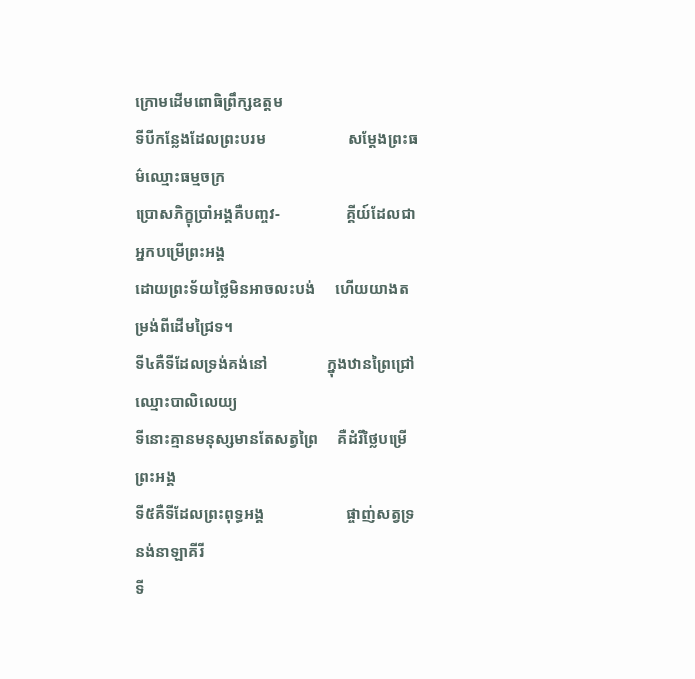ក្រោមដើមពោធិព្រឹក្សឧត្តម
ទីបីកន្លែងដែលព្រះបរម                     សម្តែងព្រះធម៌ឈ្មោះធម្មចក្រ
ប្រោសភិក្ខុបាំ្រអង្គគឺបញ្ចវ-                 គ្គីយ៍ដែលជាអ្នកបម្រើព្រះអង្គ
ដោយព្រះទ័យថ្លៃមិនអាចលះបង់     ហើយយាងតម្រង់ពីដើមជ្រៃទ។
ទី៤គឺទីដែលទ្រង់គង់នៅ               ក្នុងឋានព្រៃជ្រៅឈ្មោះបាលិលេយ្យ
ទីនោះគ្មានមនុស្សមានតែសត្វព្រៃ     គឺដំរីថ្លៃបម្រើព្រះអង្គ
ទី៥គឺទីដែលព្រះពុទ្ធអង្គ                     ផ្ចាញ់សត្វទ្រនង់នាឡាគីរី
ទី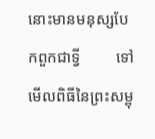នោះមានមនុស្សបែកពួកជាទ្វី         ទៅមើលពិធីនៃព្រះសម្ពុ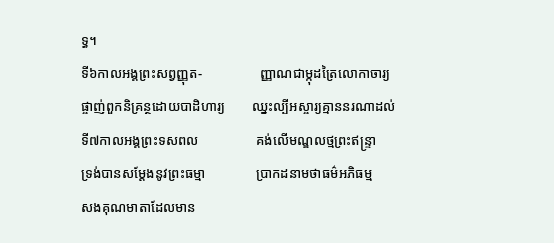ទ្ធ។
ទី៦កាលអង្គព្រះសព្វញ្ញុត-                 ញ្ញាណជាម្កុដត្រៃលោកាចារ្យ
ផ្ចាញ់ពួកនិគ្រន្ថដោយបាដិហារ្យ        ឈ្នះល្បីអស្ចារ្យគ្មាននរណាដល់
ទី៧កាលអង្គព្រះទសពល                 គង់លើមណ្ឌលថ្មព្រះឥន្រ្ទា
ទ្រង់បានសម្តែងនូវព្រះធម្មា               បា្រកដនាមថាធម៌អភិធម្ម
សងគុណមាតាដែលមាន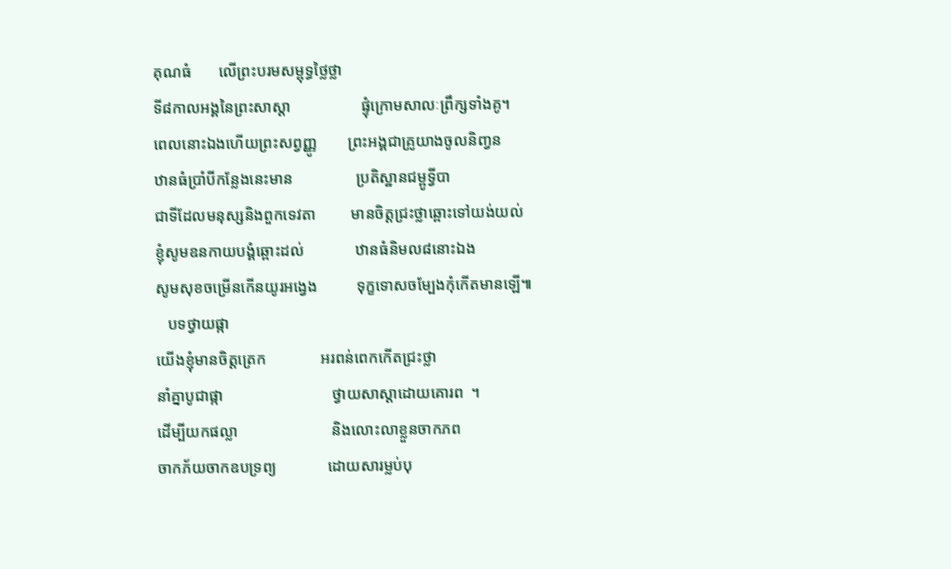គុណធំ       លើព្រះបរមសម្ពុទ្ធថ្លៃថ្លា
ទី៨កាលអង្គនៃព្រះសាស្តា                  ផ្ទុំក្រោមសាលៈព្រឹក្សទាំងគូ។
ពេលនោះឯងហើយព្រះសព្វញ្ញូ        ព្រះអង្គជាគ្រូយាងចូលនិញ្វន
ឋានធំបាំ្របីកន្លែងនេះមាន                ប្រតិស្ឋានជម្ពូទ្វីបា
ជាទីដែលមនុស្សនិងពួកទេវតា         មានចិត្តជ្រះថ្លាឆ្ពោះទៅយង់យល់
ខ្ញុំសូមឧនកាយបង្គំឆ្ពោះដល់             ឋានធំនិមល៨នោះឯង
សូមសុខចម្រើនកើនយូរអង្វេង          ទុក្ខទោសចម្បែងកុំកើតមានឡើ៕
   បទថ្វាយផ្កា
យើងខ្ញុំមានចិត្តត្រេក              អរពន់ពេកកើតជ្រះថ្លា
នាំគ្នាបូជាផ្កា                            ថ្វាយសាស្តាដោយគោរព  ។
ដើម្បីយកផល្លា                        និងលោះលាខ្លួនចាកភព
ចាកភ័យចាកឧបទ្រព្យ             ដោយសារម្លប់បុ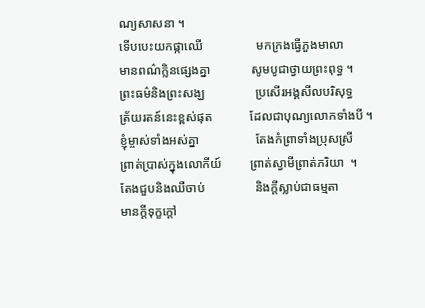ណ្យសាសនា ។
ទើបបេះយកផ្កាឈើ                 មកក្រងធ្វើភួងមាលា
មានពណ៌ក្លិនផ្សេងគ្នា             សូមបូជាថ្វាយព្រះពុទ្ធ ។
ព្រះធម៌និងព្រះសង្ឃ                ប្រសើរអង្គសីលបរិសុទ្ធ
ត្រ័យរតន៍នេះខ្ពស់ផុត            ដែលជាបុណ្យលោកទាំងបី ។
ខ្ញុំម្ចាស់ទាំងអស់គ្នា                  តែងកំព្រាទាំងប្រុសស្រី
ព្រាត់ប្រាស់ក្នុងលោកីយ៍         ព្រាត់ស្វាមីព្រាត់ភរិយា  ។
តែងជួបនិងឈឺចាប់                និងក្តីស្លាប់ជាធម្មតា
មានក្តីទុក្ខក្តៅ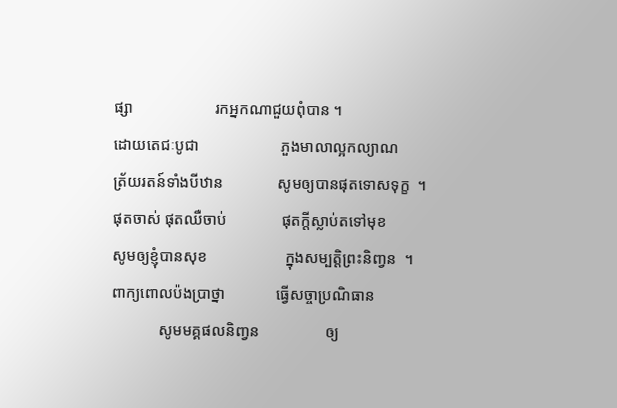ផ្សា                     រកអ្នកណាជួយពុំបាន ។
ដោយតេជៈបូជា                     ភួងមាលាល្អកល្យាណ
ត្រ័យរតន៍ទាំងបីឋាន              សូមឲ្យបានផុតទោសទុក្ខ  ។
ផុតចាស់ ផុតឈឺចាប់              ផុតក្តីស្លាប់តទៅមុខ
សូមឲ្យខ្ញុំបានសុខ                    ក្នុងសម្បត្តិព្រះនិញ្វន  ។
ពាក្យពោលប៉ងបា្រថ្នា             ធ្វើសច្ចាប្រណិធាន
            សូមមគ្គផលនិញ្វន                 ឲ្យ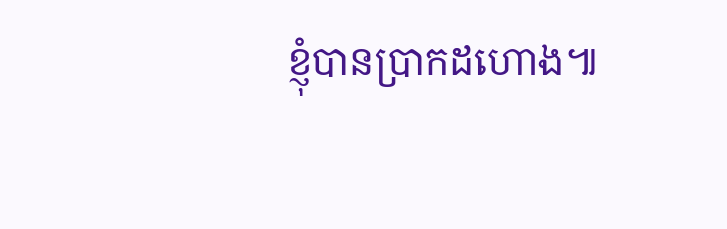ខ្ញុំបានបា្រកដហោង៕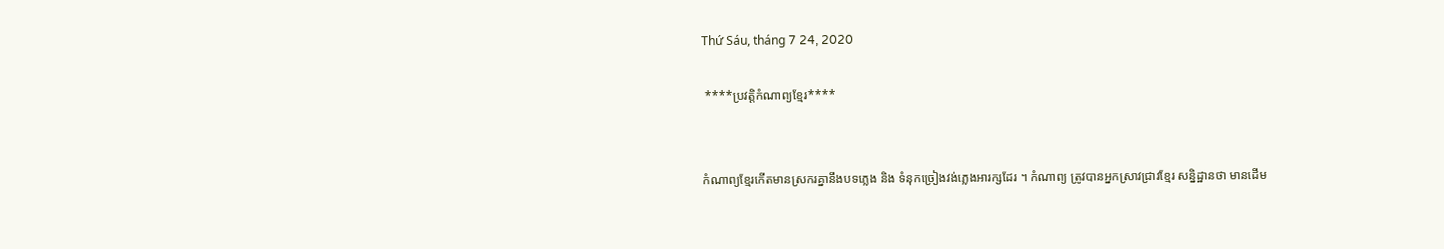Thứ Sáu, tháng 7 24, 2020

 ****ប្រវត្តិកំណាព្យខ្មែរ****


កំណាព្យខ្មែរកើតមានស្រករគ្នានឹងបទភ្លេង និង ទំនុកច្រៀងវង់ភ្លេងអារក្សដែរ ។ កំណាព្យ ត្រូវបានអ្នកស្រាវជ្រាវខ្មែរ សន្និដ្ឋានថា មានដើម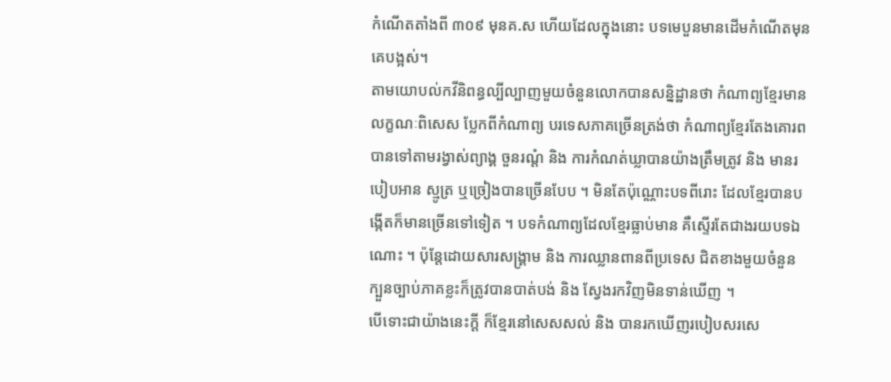កំណើតតាំងពី ៣០៩ មុនគ.ស ហើយដែលក្នុងនោះ បទមេបួនមានដើមកំណើតមុនគេបង្អស់។
តាមយោបល់កវីនិពន្ធល្បីល្បាញមួយចំនួនលោកបានសន្និដ្ឋានថា កំណាព្យខ្មែរមានលក្ខណៈពិសេស ប្លែកពីកំណាព្យ បរទេសភាគច្រើនត្រង់ថា កំណាព្យខ្មែរតែងគោរពបានទៅតាមរង្វាស់ព្យាង្គ ចួនរណ្តំ និង ការកំណត់ឃ្លាបានយ៉ាងត្រឹមត្រូវ និង មានរបៀបអាន ស្មូត្រ ឬច្រៀងបានច្រើនបែប ។ មិនតែប៉ុណ្ណោះបទពីរោះ ដែលខ្មែរបានបង្កើតក៏មានច្រើនទៅទៀត ។ បទកំណាព្យដែលខ្មែរធ្លាប់មាន គឺស្ទើរតែជាងរយបទឯណោះ ។ ប៉ុន្តែដោយសារសង្គ្រាម និង ការឈ្លានពានពីប្រទេស ជិតខាងមួយចំនួន ក្បួនច្បាប់ភាគខ្លះក៏ត្រូវបានបាត់បង់ និង ស្វែងរកវិញមិនទាន់ឃើញ ។
បើទោះជាយ៉ាងនេះក្តី ក៏ខ្មែរនៅសេសសល់ និង បានរកឃើញរបៀបសរសេ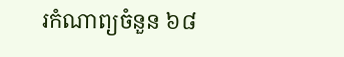រកំណាព្យចំនួន ៦៨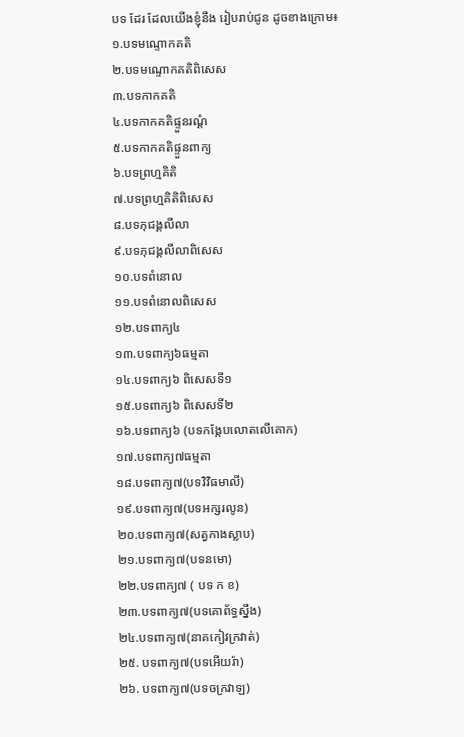បទ ដែរ ដែលយើងខ្ញុំនឹង រៀបរាប់ជូន ដូចខាងក្រោម៖
១.បទមណ្ទោកគតិ
២.បទមណ្ទោកគតិពិសេស
៣.បទកាកគតិ
៤.បទកាកគតិផ្ទួនរណ្តំ
៥.បទកាកគតិផ្ទួនពាក្យ
៦.បទព្រហ្មគិតិ
៧.បទព្រហ្មគិតិពិសេស
៨.បទភុជង្គលីលា
៩.បទភុជង្គលីលាពិសេស
១០.បទពំនោល
១១.បទពំនោលពិសេស
១២.បទពាក្យ៤
១៣.បទពាក្យ៦ធម្មតា
១៤.បទពាក្យ៦ ពិសេសទី១
១៥.បទពាក្យ៦ ពិសេសទី២
១៦.បទពាក្យ៦ (បទកង្កែបលោតលើគោក)
១៧.បទពាក្យ៧ធម្មតា
១៨.បទពាក្យ៧(បទវិវិធមាលី)
១៩.បទពាក្យ៧(បទអក្សរលូន)
២០.បទពាក្យ៧(សត្វកាងស្លាប)
២១.បទពាក្យ៧(បទនមោ)
២២.បទពាក្យ៧ ( បទ ក ខ)
២៣.បទពាក្យ៧(បទគោព័ទ្ធស្នឹង)
២៤.បទពាក្យ៧(នាគកៀវក្រវាត់)
២៥. បទពាក្យ៧(បទអើយរ៉ា)
២៦. បទពាក្យ៧(បទចក្រវាឡ)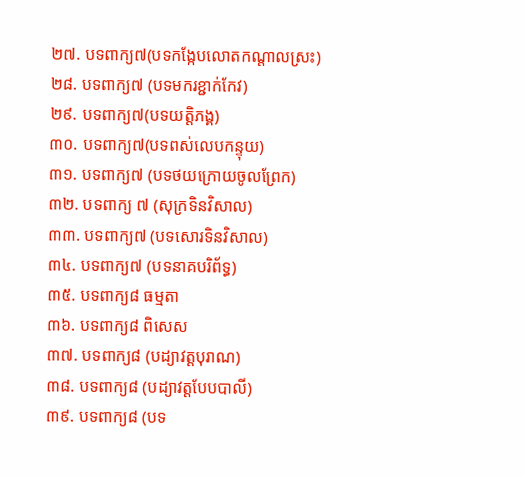២៧. បទពាក្យ៧(បទកង្កែបលោតកណ្តាលស្រះ)
២៨. បទពាក្យ៧ (បទមករខ្ជាក់កែវ)
២៩. បទពាក្យ៧(បទយត្តិភង្គ)
៣០. បទពាក្យ៧(បទពស់លេបកន្ទុយ)
៣១. បទពាក្យ៧ (បទថយក្រោយចូលព្រែក)
៣២. បទពាក្យ ៧ (សុក្រទិនវិសាល)
៣៣. បទពាក្យ៧ (បទសោរទិនវិសាល)
៣៤. បទពាក្យ៧ (បទនាគបរិព័ទ្ធ)
៣៥. បទពាក្យ៨ ធម្មតា
៣៦. បទពាក្យ៨ ពិសេស
៣៧. បទពាក្យ៨ (បដ្យាវត្តបុរាណ)
៣៨. បទពាក្យ៨ (បដ្យាវត្តបែបបាលី)
៣៩. បទពាក្យ៨ (បទ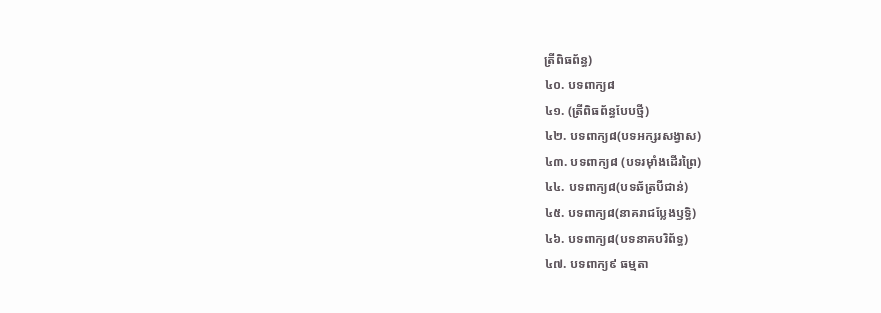ត្រីពិធព័ន្ធ)
៤០. បទពាក្យ៨
៤១. (ត្រីពិធព័ន្ធបែបថ្មី)
៤២. បទពាក្យ៨(បទអក្សរសង្វាស)
៤៣. បទពាក្យ៨ (បទរម៉ាំងដើរព្រៃ)
៤៤. បទពាក្យ៨(បទឆ័ត្របីជាន់)
៤៥. បទពាក្យ៨(នាគរាជប្លែងឫទ្ធិ)
៤៦. បទពាក្យ៨(បទនាគបរិព័ទ្ធ)
៤៧. បទពាក្យ៩ ធម្មតា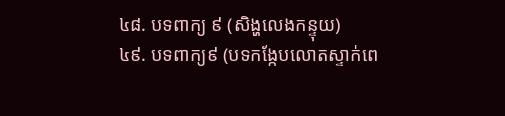៤៨. បទពាក្យ ៩ (សិង្ហលេងកន្ទុយ)
៤៩. បទពាក្យ៩ (បទកង្កែបលោតស្ទាក់ពេ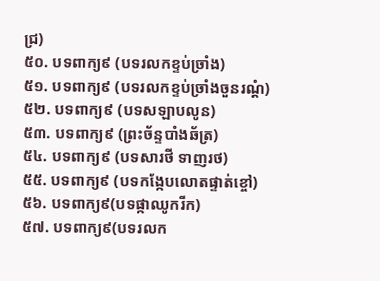ជ្រ)
៥០. បទពាក្យ៩ (បទរលកខ្ទប់ច្រាំង)
៥១. បទពាក្យ៩ (បទរលកខ្ទប់ច្រាំងចួនរណ្តំ)
៥២. បទពាក្យ៩ (បទសឡាបលូន)
៥៣. បទពាក្យ៩ (ព្រះច័ន្ទបាំងឆ័ត្រ)
៥៤. បទពាក្យ៩ (បទសារថី ទាញរថ)
៥៥. បទពាក្យ៩ (បទកង្កែបលោតផ្ទាត់ខ្ចៅ)
៥៦. បទពាក្យ៩(បទផ្កាឈូករីក)
៥៧. បទពាក្យ៩(បទរលក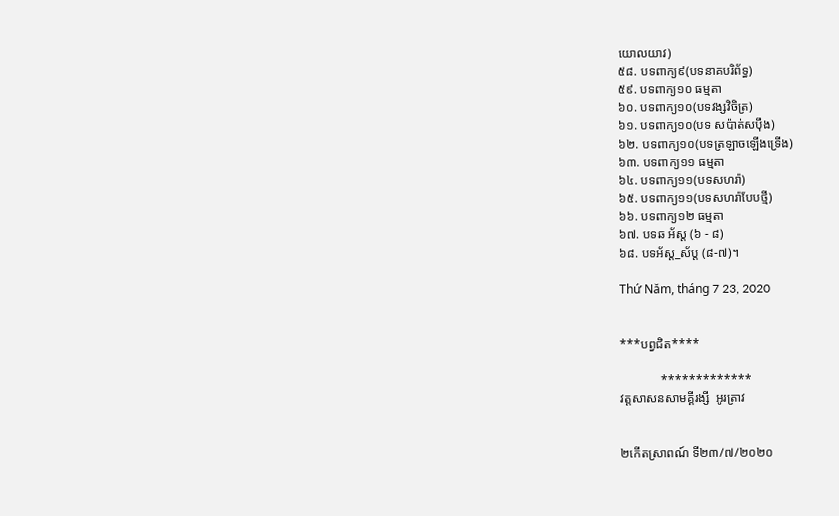យោលយាវ)
៥៨. បទពាក្យ៩(បទនាគបរិព័ទ្ធ)
៥៩. បទពាក្យ១០ ធម្មតា
៦០. បទពាក្យ១០(បទវង្សវិចិត្រ)
៦១. បទពាក្យ១០(បទ សប៉ាត់សប៉ឹង)
៦២. បទពាក្យ១០(បទត្រឡាចឡើងទ្រើង)
៦៣. បទពាក្យ១១ ធម្មតា
៦៤. បទពាក្យ១១(បទសហរ៉ា)
៦៥. បទពាក្យ១១(បទសហរ៉ាបែបថ្មី)
៦៦. បទពាក្យ១២ ធម្មតា
៦៧. បទឆ អ័ស្ត (៦ - ៨)
៦៨. បទអ័ស្ត_ស័ប្ត (៨-៧)។

Thứ Năm, tháng 7 23, 2020


***បព្វជិត****

             *************
វត្តសាសនសាមគ្គីរង្សី  អូរត្រាវ


២កើតស្រាពណ៍ ទី២៣/៧/២០២០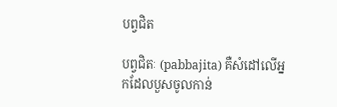បព្វជិត

បព្វជិតៈ (pabbajita) គឺសំដៅលើអ្នកដែលបួសចូលកាន់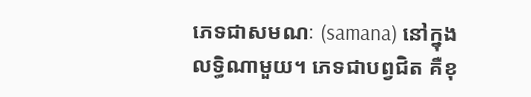ភេទជាសមណៈ (samana) នៅក្នុងលទ្ធិណាមួយ។ ភេទជាបព្វជិត គឺខុ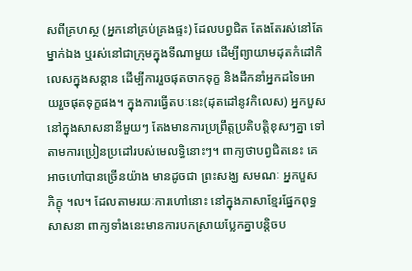សពីគ្រហស្ថ (អ្នកនៅគ្រប់គ្រងផ្ទះ) ដែលបព្វជិត តែងតែរស់នៅតែម្នាក់ឯង ឬរស់នៅជាក្រុមក្នុងទីណាមួយ ដើម្បីព្យាយាមដុតកំដៅកិលេសក្នុងសន្តាន ដើម្បីការរួចផុតចាកទុក្ខ និងដឹកនាំអ្នកដទៃអោយរួចផុតទុក្ខផង។ ក្នុងការធ្វើតបៈនេះ(ដុតដៅនូវកិលេស) អ្នកបួសនៅក្នុងសាសនានីមួយៗ តែងមានការប្រព្រឹត្តប្រតិបត្តិខុសៗគ្នា ទៅតាមការប្រៀនប្រដៅរបស់មេលទ្ធិនោះៗ។ ពាក្យថាបព្វជិតនេះ គេអាចហៅបានច្រើនយ៉ាង មានដូចជា ព្រះសង្ឃ សមណៈ អ្នកបួស ភិក្ខុ ។ល។ ដែលតាមរយៈការហៅនោះ នៅក្នុងភាសាខ្មែរផ្នែកពុទ្ធសាសនា ពាក្យទាំងនេះមានការបកស្រាយប្លែកគ្នាបន្តិចប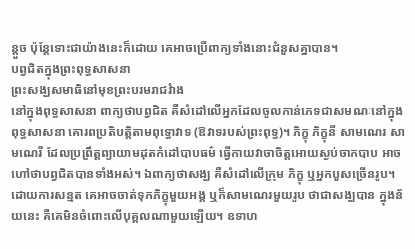ន្តួច ប៉ុន្តែទោះជាយ៉ាងនេះក៏ដោយ គេអាចប្រើពាក្យទាំងនោះជំនួសគ្នាបាន។
បព្វជិតក្នុងព្រះពុទ្ធសាសនា
ព្រះសង្ឃសមាធិនៅមុខព្រះបរមរាជវំាង
នៅក្នុងពុទ្ធសាសនា ពាក្យថាបព្វជិត គឺសំដៅលើអ្នកដែលចូលកាន់ភេទជាសមណៈនៅក្នុងពុទ្ធសាសនា គោរពប្រតិបត្តិតាមពុទ្ធោវាទ (ឱវាទរបស់ព្រះពុទ្ធ)។ ភិក្ខុ ភិក្ខុនី សាមណេរ សាមណេរី ដែលប្រព្រឹត្តព្យាយាមដុតកំដៅបាបធម៌ ធ្វើកាយវាចាចិត្តអោយស្ងប់ចាកបាប អាចហៅថាបព្វជិតបានទាំងអស់។ ឯពាក្យថាសង្ឃ គឺសំដៅលើក្រុម ភិក្ខុ ឬអ្នកបួសច្រើនរូប។ ដោយការសន្មត គេអាចចាត់ទុកភិក្ខុមួយអង្គ ឬក៏សាមណេរមួយរូប ថាជាសង្ឃបាន ក្នុងន័យនេះ គឺគេមិនចំពោះលើបុគ្គលណាមួយឡើយ។ ឧទាហ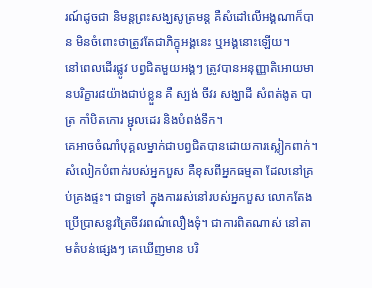រណ៍ដូចជា និមន្តព្រះសង្ឃសូត្រមន្ត គឺសំដៅលើអង្គណាក៏បាន មិនចំពោះថាត្រូវតែជាភិក្ខុអង្គនេះ ឬអង្គនោះឡើយ។
នៅពេលដើរផ្លូវ បព្វជិតមួយអង្គៗ ត្រូវបានអនុញ្ញាតិអោយមានបរិក្ខារ៨យ៉ាងជាប់ខ្លួន គឺ ស្បង់ ចីវរ សង្ឃាដី សំពត់ងូត បាត្រ កាំបិតកោរ ម្ជុលដេរ និងបំពង់ទឹក។
គេអាចចំណាំបុគ្គលម្នាក់ជាបព្វជិតបានដោយការស្លៀកពាក់។ សំលៀកបំពាក់របស់អ្នកបួស គឺខុសពីអ្នកធម្មតា ដែលនៅគ្រប់គ្រងផ្ទះ។ ជាទួទៅ ក្នុងការរស់នៅរបស់អ្នកបួស លោកតែងប្រើប្រាសនូវត្រៃចីវរពណ៌លឿងទុំ។ ជាការពិតណាស់ នៅតាមតំបន់ផ្សេងៗ គេឃើញមាន បរិ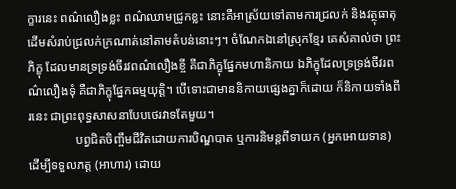ក្ខារនេះ ពណ៌លឿងខ្លះ ពណ៌ឈាមជ្រូកខ្លះ នោះគឺអាស្រ័យទៅតាមការជ្រលក់ និងវត្ថុធាតុដើមសំរាប់ជ្រលក់ក្រណាត់នៅតាមតំបន់នោះៗ។ ចំណែកឯនៅស្រុកខ្មែរ គេសំគាល់ថា ព្រះភិក្ខុ ដែលមានទ្រទ្រង់ចីរវពណ៌លឿងខ្ចី គីជាភិក្ខុផ្នែកមហានិកាយ ឯភិក្ខុដែលទ្រទ្រង់ចីវរពណ៌លឿងទុំ គឺជាភិក្ខុផ្នែកធម្មយុត្តិ។ បើទោះជាមាននិកាយផ្សេងគ្នាក៏ដោយ ក៏និកាយទាំងពីរនេះ ជាព្រះពុទ្ធសាសនាបែបថេរវាទតែមួយ។
               បព្វជិតចិញ្ចឹមជីវិតដោយការបិណ្ឌបាត ឬការនិមន្តពីទាយក (អ្នកអោយទាន) ដើម្បីទទួលភត្ត (អាហារ) ដោយ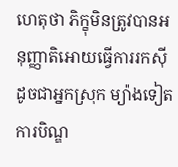ហេតុថា ភិក្ខុមិនត្រូវបានអនុញ្ញាតិអោយធ្វើការរកស៊ីដូចជាអ្នកស្រុក ម្យ៉ាងទៀត ការបិណ្ឌ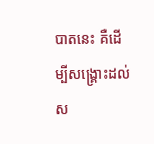បាតនេះ គឺដើម្បីសង្គ្រោះដល់ស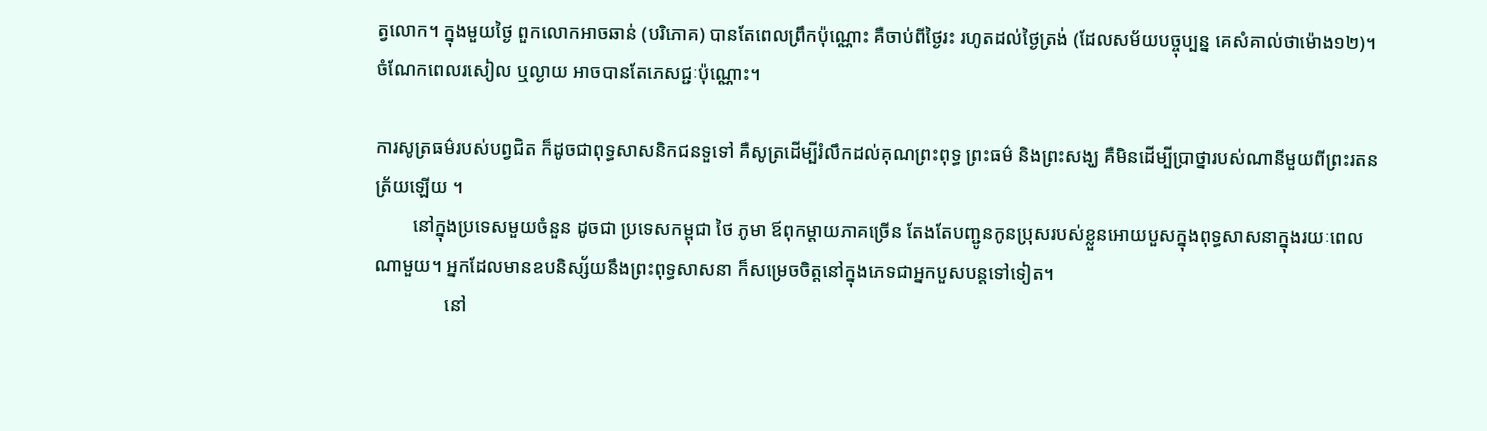ត្វលោក។ ក្នុងមួយថ្ងៃ ពួកលោកអាចឆាន់ (បរិភោគ) បានតែពេលព្រឹកប៉ុណ្ណោះ គឺចាប់ពីថ្ងៃរះ រហូតដល់ថ្ងៃត្រង់ (ដែលសម័យបច្ចុប្បន្ន គេសំគាល់ថាម៉ោង១២)។ ចំណែកពេលរសៀល ឬល្ងាយ អាចបានតែភេសជ្ជៈប៉ុណ្ណោះ។

ការសូត្រធម៌របស់បព្វជិត ក៏ដូចជាពុទ្ធសាសនិកជនទួទៅ គឺសូត្រដើម្បីរំលឹកដល់គុណព្រះពុទ្ធ ព្រះធម៌ និងព្រះសង្ឃ គឺមិនដើម្បីប្រាថ្នារបស់ណានីមួយពីព្រះរតនត្រ័យឡើយ ។
        នៅក្នុងប្រទេសមួយចំនួន ដូចជា ប្រទេសកម្ពុជា ថៃ ភូមា ឪពុកម្តាយភាគច្រើន តែងតែបញ្ជូនកូនប្រុសរបស់ខ្លួនអោយបួសក្នុងពុទ្ធសាសនាក្នុងរយៈពេលណាមួយ។ អ្នកដែលមានឧបនិស្ស័យនឹងព្រះពុទ្ធសាសនា ក៏សម្រេចចិត្តនៅក្នុងភេទជាអ្នកបួសបន្តទៅទៀត។
               នៅ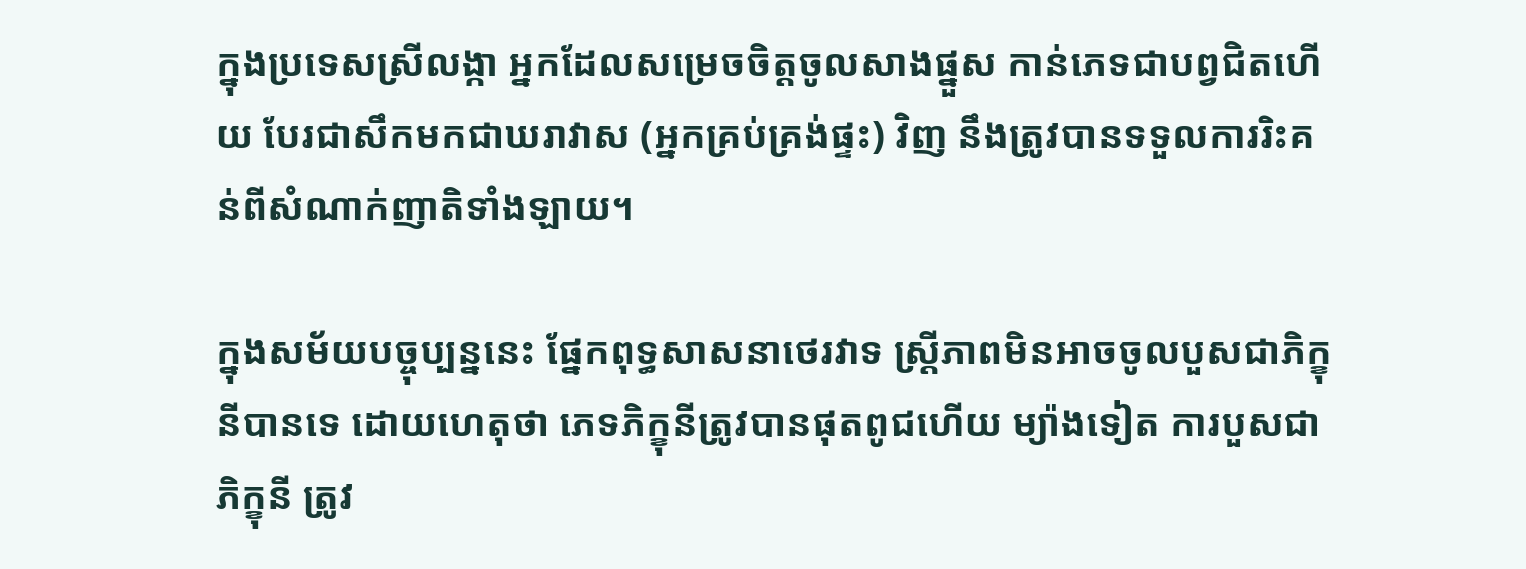ក្នុងប្រទេសស្រីលង្កា អ្នកដែលសម្រេចចិត្តចូលសាងផ្នួស កាន់ភេទជាបព្វជិតហើយ បែរជាសឹកមកជាឃរាវាស (អ្នកគ្រប់គ្រង់ផ្ទះ) វិញ នឹងត្រូវបានទទួលការរិះគន់ពីសំណាក់ញាតិទាំងឡាយ។

ក្នុងសម័យបច្ចុប្បន្ននេះ ផ្នែកពុទ្ធសាសនាថេរវាទ ស្ត្រីភាពមិនអាចចូលបួសជាភិក្ខុនីបានទេ ដោយហេតុថា ភេទភិក្ខុនីត្រូវបានផុតពូជហើយ ម្យ៉ាងទៀត ការបួសជាភិក្ខុនី ត្រូវ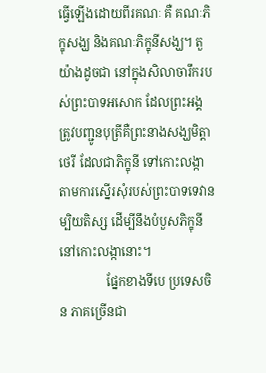ធ្វើឡើងដោយពីរគណៈ គឺ គណៈភិក្ខុសង្ឃ និងគណៈភិក្ខុនីសង្ឃ។ តួយ៉ាងដូចជា នៅក្នុងសិលាចារឹករបស់ព្រះបាទអសោក ដែលព្រះអង្គ ត្រូវបញ្ជូនបុត្រីគឺព្រះនាងសង្ឃមិត្តាថេរី ដែលជាភិក្ខុនី ទៅកោះលង្កា តាមការស្នើរសុំរបស់ព្រះបាទទេវានម្បិយតិស្ស ដើម្បីនឹងបំបួសភិក្ខុនីនៅកោះលង្កានោះ។
               ផ្នែកខាងទីបេ ប្រទេសចិន ភាគច្រើនជា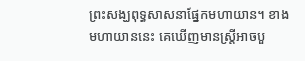ព្រះសង្ឃពុទ្ធសាសនាផ្នែកមហាយាន។ ខាងមហាយាននេះ គេឃើញមានស្ត្រីអាចបួ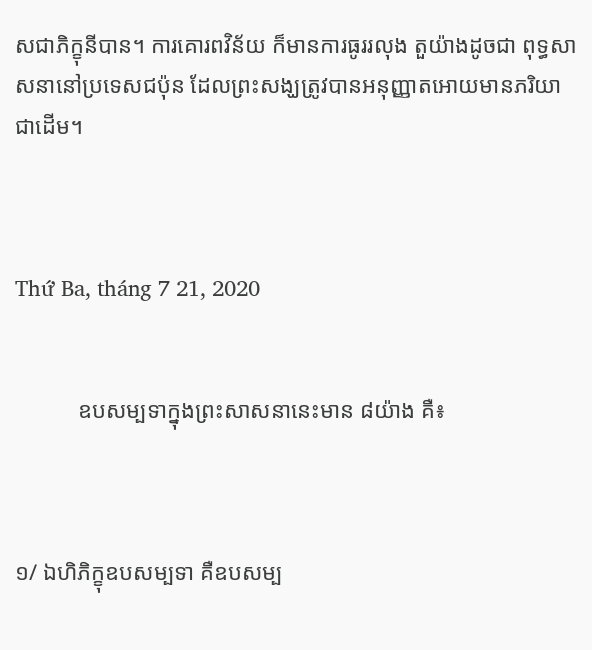សជាភិក្ខុនីបាន។ ការគោរពវិន័យ ក៏មានការធូររលុង តួយ៉ាងដូចជា ពុទ្ធសាសនានៅប្រទេសជប៉ុន ដែលព្រះសង្ឃត្រូវបានអនុញ្ញាតអោយមានភរិយា ជាដើម។



Thứ Ba, tháng 7 21, 2020


           ឧបសម្បទាក្នុងព្រះសាសនានេះមាន ៨យ៉ាង គឺ៖



១/ ឯហិភិក្ខុឧបសម្បទា គឺឧបសម្ប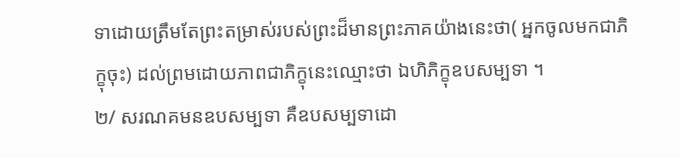ទាដោយត្រឹមតែព្រះតម្រាស់របស់ព្រះដ៏មានព្រះភាគយ៉ាងនេះថា( អ្នកចូលមកជាភិក្ខុចុះ) ដល់ព្រមដោយភាពជាភិក្ខុនេះឈ្មោះថា ឯហិភិក្ខុឧបសម្បទា ។
២/ សរណគមនឧបសម្បទា គឺឧបសម្បទាដោ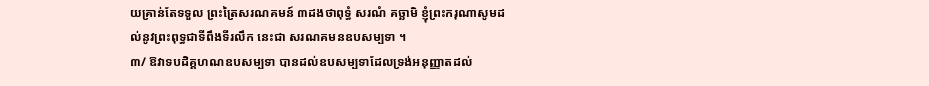យគ្រាន់តែទទួល ព្រះត្រៃសរណគមន៍ ៣ដងថាពុទ្ធំ សរណំ គច្ឆាមិ ខ្ញុំព្រះករុណាសូមដល់នូវព្រះពុទ្ធជាទីពឹងទីរលឹក នេះជា សរណគមនឧបសម្បទា ។
៣/ ឱវាទបដិគ្គហណឧបសម្បទា បានដល់ឧបសម្បទាដែលទ្រង់អនុញ្ញាតដល់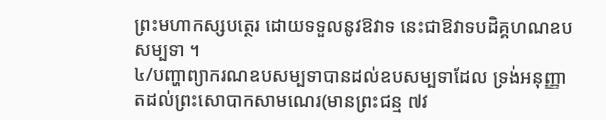ព្រះមហាកស្សបត្ថេរ ដោយទទួលនូវឱវាទ នេះជាឱវាទបដិគ្គហណឧបសម្បទា ។
៤/បញ្ហាព្យាករណឧបសម្បទាបានដល់ឧបសម្បទាដែល ទ្រង់អនុញ្ញាតដល់ព្រះសោបាកសាមណេរ(មានព្រះជន្ម ៧វ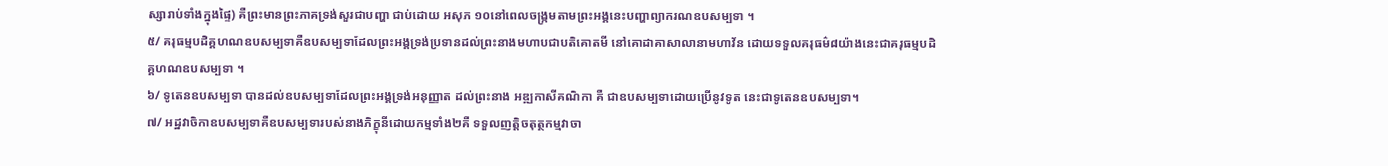ស្សារាប់ទាំងក្នុងផ្ទៃ) គឺព្រះមានព្រះភាគទ្រង់សួរជាបញ្ហា ជាប់ដោយ អសុភ ១០នៅពេលចង្រ្កមតាមព្រះអង្គនេះបញ្ហាព្យាករណឧបសម្បទា ។
៥/ គរុធម្មបដិគ្គហណឧបសម្បទាគឺឧបសម្បទាដែលព្រះអង្គទ្រង់ប្រទានដល់ព្រះនាងមហាបជាបតិគោតមី នៅគោដាគាសាលានាមហាវ័ន ដោយទទួលគរុធម៌៨យ៉ាងនេះជាគរុធម្មបដិគ្គហណឧបសម្បទា ។
៦/ ទូតេនឧបសម្បទា បានដល់ឧបសម្បទាដែលព្រះអង្គទ្រង់អនុញ្ញាត ដល់ព្រះនាង អឌ្ឍកាសីគណិកា គឺ ជាឧបសម្បទាដោយប្រើនូវទូត នេះជាទូតេនឧបសម្បទា។
៧/ អដ្ឋវាចិកាឧបសម្បទាគឺឧបសម្បទារបស់នាងភិក្ខុនីដោយកម្មទាំង២គឺ ទទួលញត្តិចតុត្ថកម្មវាចា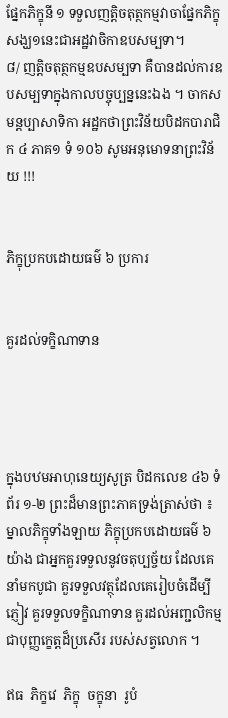ផ្នែកភិក្ខុនី ១ ទទួលញត្តិចតុត្ថកម្មវាចាផ្នែកភិក្ខុសង្ឃ១នេះជាអដ្ឋវាចិកាឧបសម្បទា។
៨/ ញត្តិចតុត្ថកម្មឧបសម្បទា គឺបានដល់ការឧបសម្បទាក្នុងកាលបច្ចុប្បន្ននេះឯង ។ ចាកសមន្តប្បាសាទិកា អដ្ឋកថាព្រះវិន័យបិដកបារាជិក ៤ ភាគ១ ទំ ១០៦ សូមអនុមោទនាព្រះវិន័យ !!!


ភិក្ខុប្រកបដោយធម៌ ៦ ប្រការ


គួរដល់ទក្ខិណាទាន




ក្នុងបឋមអាហុនេយ្យសូត្រ បិដកលេខ ៤៦ ទំព័រ ១-២ ព្រះដ៏មានព្រះភាគទ្រង់ត្រាស់ថា ៖
ម្នាលភិក្ខុទាំងឡាយ ភិក្ខុប្រកបដោយធម៌ ៦ យ៉ាង ជាអ្នកគួរទទួលនូវចតុប្បច្ច័យ ដែលគេនាំមកបូជា គួរទទួលវត្ថុដែលគេរៀបចំដើម្បីភ្ញៀវ គួរទទួលទក្ខិណាទាន គួរដល់អញ្ជលិកម្ម ជាបុញ្ញក្ខេត្តដ៏ប្រសើរ របស់សត្វលោក ។

ឥធ  ភិក្ខវេ  ភិក្ខុ  ចក្ខុនា  រូបំ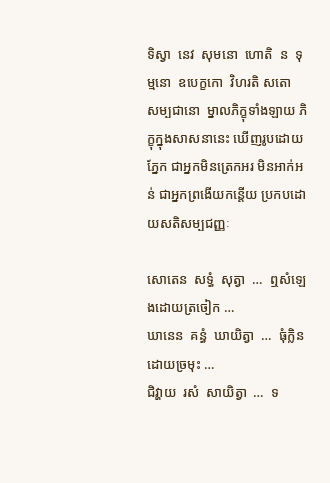ទិស្វា  នេវ  សុមនោ  ហោតិ  ន  ទុម្មនោ  ឧបេក្ខកោ  វិហរតិ សតោ  សម្បជានោ  ម្នាលភិក្ខុទាំងឡាយ ភិក្ខុក្នុងសាសនានេះ ឃើញរូបដោយភ្នែក ជាអ្នកមិនត្រេកអរ មិនអាក់អន់ ជាអ្នកព្រងើយកន្តើយ ប្រកបដោយសតិសម្បជញ្ញៈ

សោតេន  សទ្ធំ  សុត្វា  …  ឮសំឡេងដោយត្រចៀក …
ឃានេន  គន្ធំ  ឃាយិត្វា  …  ធុំក្លិនដោយច្រមុះ …
ជិវ្ហាយ  រសំ  សាយិត្វា  …  ទ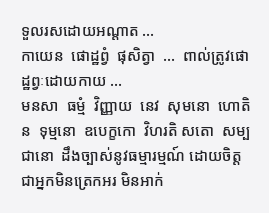ទួលរសដោយអណ្តាត …
កាយេន  ផោដ្ឋព្វំ  ផុសិត្វា  …  ពាល់ត្រូវផោដ្ឋព្វៈដោយកាយ …
មនសា  ធម្មំ  វិញ្ញាយ  នេវ  សុមនោ  ហោតិ  ន  ទុម្មនោ  ឧបេក្ខកោ  វិហរតិ សតោ  សម្បជានោ  ដឹងច្បាស់នូវធម្មារម្មណ៍ ដោយចិត្ត ជាអ្នកមិនត្រេកអរ មិនអាក់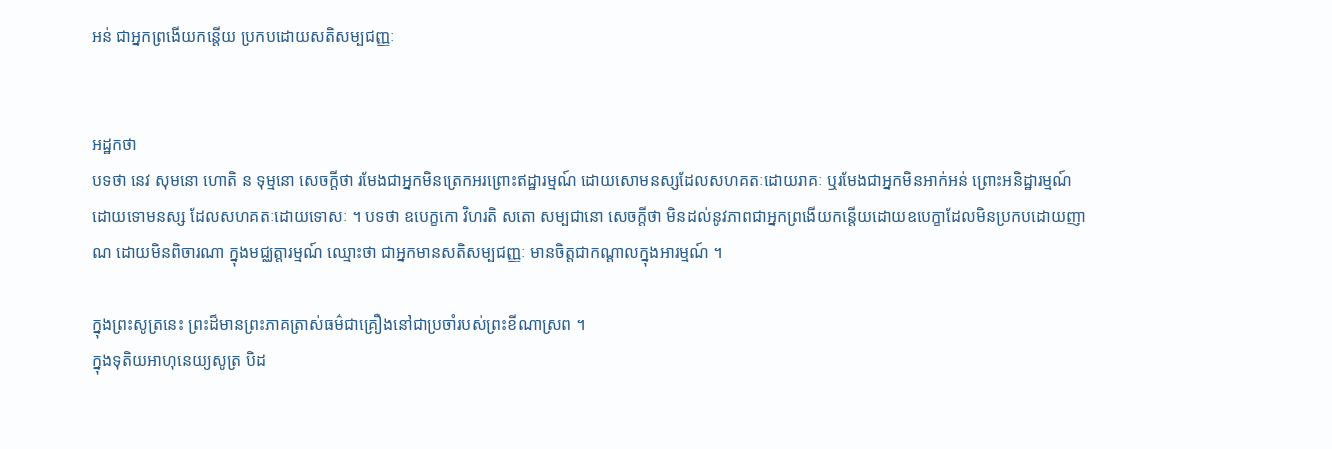អន់ ជាអ្នកព្រងើយកន្តើយ ប្រកបដោយសតិសម្បជញ្ញៈ


អដ្ឋកថា
បទថា នេវ សុមនោ ហោតិ ន ទុម្មនោ សេចក្តីថា រមែងជាអ្នកមិនត្រេកអរព្រោះឥដ្ឋារម្មណ៍ ដោយសោមនស្សដែលសហគតៈដោយរាគៈ ឬរមែងជាអ្នកមិនអាក់អន់ ព្រោះអនិដ្ឋារម្មណ៍ ដោយទោមនស្ស ដែលសហគតៈដោយទោសៈ ។ បទថា ឧបេក្ខកោ វិហរតិ សតោ សម្បជានោ សេចក្តីថា មិនដល់នូវភាពជាអ្នកព្រងើយកន្តើយដោយឧបេក្ខាដែលមិនប្រកបដោយញាណ ដោយមិនពិចារណា ក្នុងមជ្ឈត្តារម្មណ៍ ឈ្មោះថា ជាអ្នកមានសតិសម្បជញ្ញៈ មានចិត្តជាកណ្តាលក្នុងអារម្មណ៍ ។

ក្នុងព្រះសូត្រនេះ ព្រះដ៏មានព្រះភាគត្រាស់ធម៌ជាគ្រឿងនៅជាប្រចាំរបស់ព្រះខីណាស្រព ។
ក្នុងទុតិយអាហុនេយ្យសូត្រ បិដ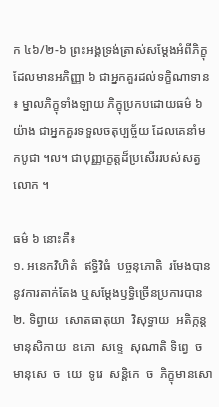ក ៤៦/២-៦ ព្រះអង្គទ្រង់ត្រាស់សម្តែងអំពីភិក្ខុដែលមានអភិញ្ញា ៦ ជាអ្នកគួរដល់ទក្ខិណាទាន ៖ ម្នាលភិក្ខុទាំងឡាយ ភិក្ខុប្រកបដោយធម៌ ៦ យ៉ាង ជាអ្នកគួរទទួលចតុប្បច្ច័យ ដែលគេនាំមកបូជា ។ល។ ជាបុញ្ញក្ខេត្តដ៏ប្រសើររបស់សត្វលោក ។

ធម៌ ៦ នោះគឺ៖
១. អនេកវិហិតំ  ឥទ្ធិវិធំ  បច្ចនុភោតិ  រមែងបាននូវការតាក់តែង ឬសម្តែងឫទ្ធិច្រើនប្រការបាន
២. ទិព្វាយ  សោតធាតុយា  វិសុទ្ធាយ  អតិក្កន្តមានុសិកាយ  ឧភោ  សទ្ទេ  សុណាតិ ទិព្វេ  ច  មានុសេ  ច  យេ  ទូរេ  សន្តិកេ  ច  ភិក្ខុមានសោ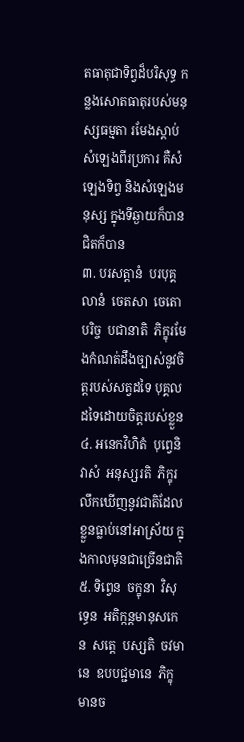តធាតុជាទិព្វដ៏បរិសុទ្ធ កន្លងសោតធាតុរបស់មនុស្សធម្មតា រមែងស្តាប់សំឡេងពីរប្រការ គឺសំឡេងទិព្វ និងសំឡេងមនុស្ស ក្នុងទីឆ្ងាយក៏បាន ជិតក៏បាន
៣. បរសត្តានំ  បរបុគ្គលានំ  ចេតសា  ចេតោ  បរិច្ច  បជានាតិ  ភិក្ខុរមែងកំណត់ដឹងច្បាស់នូវចិត្តរបស់សត្វដទៃ បុគ្គលដទៃដោយចិត្តរបស់ខ្លួន
៤. អនេកវិហិតំ  បុព្វេនិវាសំ  អនុស្សរតិ  ភិក្ខុរលឹកឃើញនូវជាតិដែលខ្លួនធ្លាប់នៅអាស្រ័យ ក្នុងកាលមុនជាច្រើនជាតិ
៥. ទិព្វេន  ចក្ខុនា  វិសុទ្ធេន  អតិក្កន្តមានុសកេន  សត្តេ  បស្សតិ  ចវមានេ  ឧបបជ្ជមានេ  ភិក្ខុមានច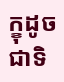ក្ខុដូចជាទិ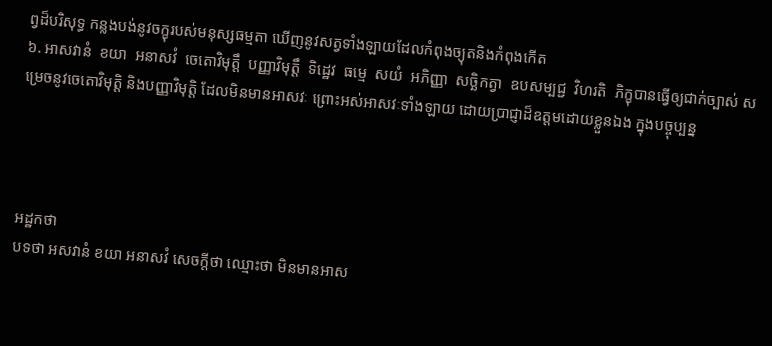ព្វដ៏បរិសុទ្ធ កន្លងបង់នូវចក្ខុរបស់មនុស្សធម្មតា ឃើញនូវសត្វទាំងឡាយដែលកំពុងច្យុតនិងកំពុងកើត
៦. អាសវានំ  ខយា  អនាសវំ  ចេតោវិមុត្តឹ  បញ្ញាវិមុត្តឹ  ទិដ្ឋេវ  ធម្មេ  សយំ  អភិញ្ញា  សច្ឆិកត្វា  ឧបសម្បជ្ជ  វិហរតិ  ភិក្ខុបានធ្វើឲ្យជាក់ច្បាស់ សម្រេចនូវចេតោវិមុត្តិ និងបញ្ញាវិមុត្តិ ដែលមិនមានអាសវៈ ព្រោះអស់អាសវៈទាំងឡាយ ដោយប្រាជ្ញាដ៏ឧត្តមដោយខ្លួនឯង ក្នុងបច្ចុប្បន្ន




អដ្ឋកថា
បទថា អសវានំ ខយា អនាសវំ សេចក្តីថា ឈ្មោះថា មិនមានអាស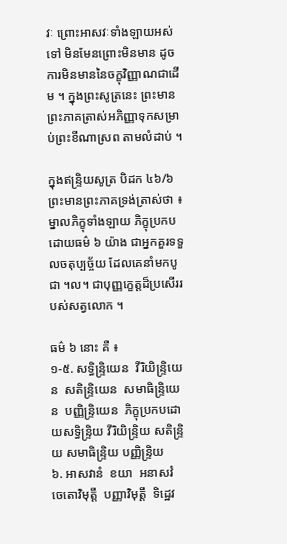វៈ ព្រោះអាសវៈទាំងឡាយអស់ទៅ មិនមែនព្រោះមិនមាន ដូចការមិនមាននៃចក្ខុវិញ្ញាណជាដើម ។ ក្នុងព្រះសូត្រនេះ ព្រះមានព្រះភាគត្រាស់អភិញ្ញាទុកសម្រាប់ព្រះខីណាស្រព តាមលំដាប់ ។

ក្នុងឥន្ទ្រិយសូត្រ បិដក ៤៦/៦ ព្រះមានព្រះភាគទ្រង់ត្រាស់ថា ៖
ម្នាលភិក្ខុទាំងឡាយ ភិក្ខុប្រកបដោយធម៌ ៦ យ៉ាង ជាអ្នកគួរទទួលចតុប្បច្ច័យ ដែលគេនាំមកបូជា ។ល។ ជាបុញ្ញក្ខេត្តដ៏ប្រសើររបស់សត្វលោក ។

ធម៌ ៦ នោះ គឺ ៖
១-៥. សទ្ធិន្ទ្រិយេន  វីរិយិន្ទ្រិយេន  សតិន្ទ្រិយេន  សមាធិន្ទ្រិយេន  បញ្ញិន្ទ្រិយេន  ភិក្ខុប្រកបដោយសទ្ធិន្ទ្រិយ វីរិយិន្ទ្រិយ សតិន្ទ្រិយ សមាធិន្ទ្រិយ បញ្ញិន្ទ្រិយ
៦. អាសវានំ  ខយា  អនាសវំ  ចេតោវិមុត្តឹ  បញ្ញាវិមុត្តឹ  ទិដ្ឋេវ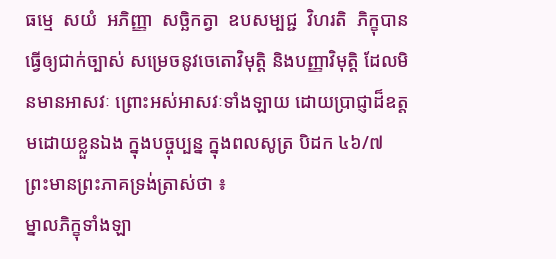ធម្មេ  សយំ  អភិញ្ញា  សច្ឆិកត្វា  ឧបសម្បជ្ជ  វិហរតិ  ភិក្ខុបានធ្វើឲ្យជាក់ច្បាស់ សម្រេចនូវចេតោវិមុត្តិ និងបញ្ញាវិមុត្តិ ដែលមិនមានអាសវៈ ព្រោះអស់អាសវៈទាំងឡាយ ដោយប្រាជ្ញាដ៏ឧត្តមដោយខ្លួនឯង ក្នុងបច្ចុប្បន្ន ក្នុងពលសូត្រ បិដក ៤៦/៧ ព្រះមានព្រះភាគទ្រង់ត្រាស់ថា ៖
ម្នាលភិក្ខុទាំងឡា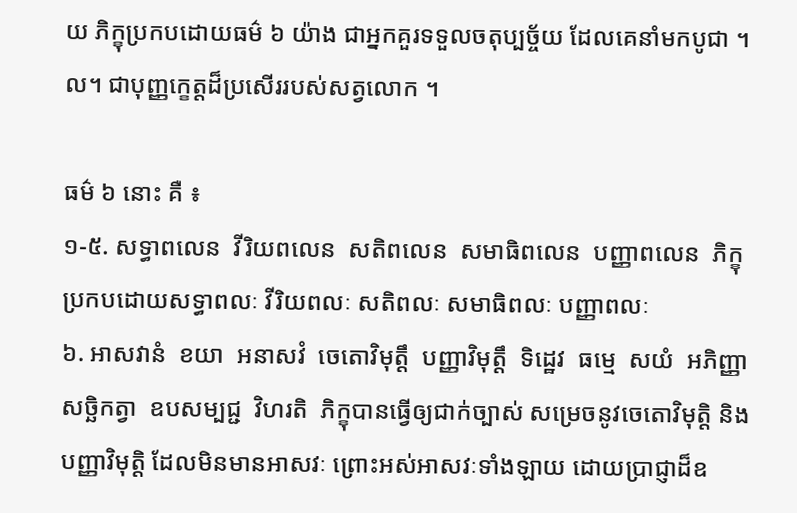យ ភិក្ខុប្រកបដោយធម៌ ៦ យ៉ាង ជាអ្នកគួរទទួលចតុប្បច្ច័យ ដែលគេនាំមកបូជា ។ល។ ជាបុញ្ញក្ខេត្តដ៏ប្រសើររបស់សត្វលោក ។

ធម៌ ៦ នោះ គឺ ៖
១-៥. សទ្ធាពលេន  វីរិយពលេន  សតិពលេន  សមាធិពលេន  បញ្ញាពលេន  ភិក្ខុប្រកបដោយសទ្ធាពលៈ វីរិយពលៈ សតិពលៈ សមាធិពលៈ បញ្ញាពលៈ
៦. អាសវានំ  ខយា  អនាសវំ  ចេតោវិមុត្តឹ  បញ្ញាវិមុត្តឹ  ទិដ្ឋេវ  ធម្មេ  សយំ  អភិញ្ញា  សច្ឆិកត្វា  ឧបសម្បជ្ជ  វិហរតិ  ភិក្ខុបានធ្វើឲ្យជាក់ច្បាស់ សម្រេចនូវចេតោវិមុត្តិ និងបញ្ញាវិមុត្តិ ដែលមិនមានអាសវៈ ព្រោះអស់អាសវៈទាំងឡាយ ដោយប្រាជ្ញាដ៏ឧ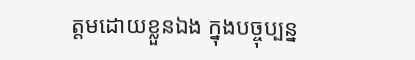ត្តមដោយខ្លួនឯង ក្នុងបច្ចុប្បន្ន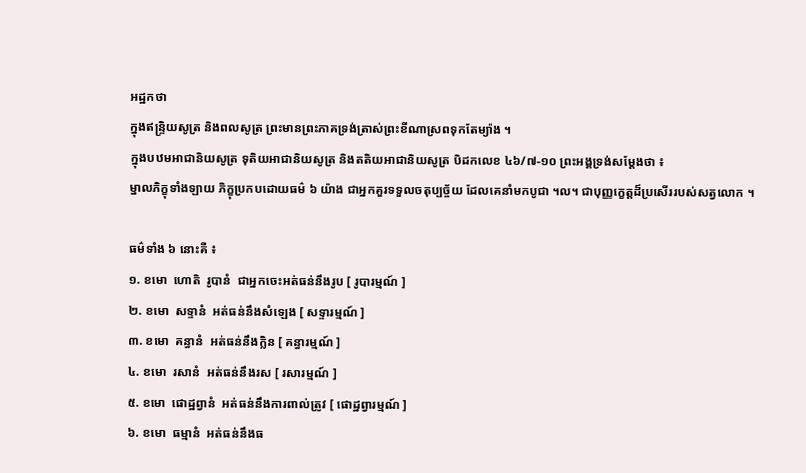អដ្ឋកថា
ក្នុងឥន្ទ្រិយសូត្រ និងពលសូត្រ ព្រះមានព្រះភាគទ្រង់ត្រាស់ព្រះខីណាស្រពទុកតែម្យ៉ាង ។
ក្នុងបឋមអាជានិយសូត្រ ទុតិយអាជានិយសូត្រ និងតតិយអាជានិយសូត្រ បិដកលេខ ៤៦/៧-១០ ព្រះអង្គទ្រង់សម្តែងថា ៖
ម្នាលភិក្ខុទាំងឡាយ ភិក្ខុប្រកបដោយធម៌ ៦ យ៉ាង ជាអ្នកគួរទទួលចតុប្បច្ច័យ ដែលគេនាំមកបូជា ។ល។ ជាបុញ្ញក្ខេត្តដ៏ប្រសើររបស់សត្វលោក ។

ធម៌ទាំង ៦ នោះគឺ ៖
១. ខមោ  ហោតិ  រូបានំ  ជាអ្នកចេះអត់ធន់នឹងរូប [ រូបារម្មណ៍ ]
២. ខមោ  សទ្ទានំ  អត់ធន់នឹងសំឡេង [ សទ្ទារម្មណ៍ ]
៣. ខមោ  គន្ធានំ  អត់ធន់នឹងក្លិន [ គន្ធារម្មណ៍ ]
៤. ខមោ  រសានំ  អត់ធន់នឹងរស [ រសារម្មណ៍ ]
៥. ខមោ  ផោដ្ឋព្វានំ  អត់ធន់នឹងការពាល់ត្រូវ [ ផោដ្ឋព្វារម្មណ៍ ]
៦. ខមោ  ធម្មានំ  អត់ធន់នឹងធ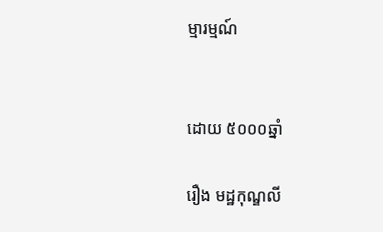ម្មារម្មណ៍


ដោយ ៥០០០ឆ្នាំ

រឿង មដ្ឋកុណ្ឌលី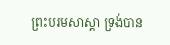ព្រះបរមសាស្តា ទ្រង់បាន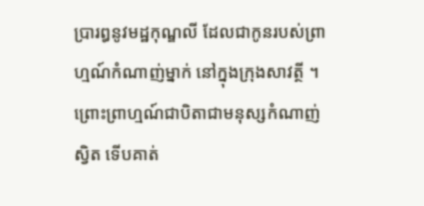ប្រារឰនូវមដ្ឋកុណ្ឌលី ដែលជាកូនរបស់ព្រាហ្មណ៍កំណាញ់ម្នាក់ នៅក្នុងក្រុងសាវត្ថី ។ ព្រោះព្រាហ្មណ៍ជាបិតាជាមនុស្សកំណាញ់ស្វិត ទើបគាត់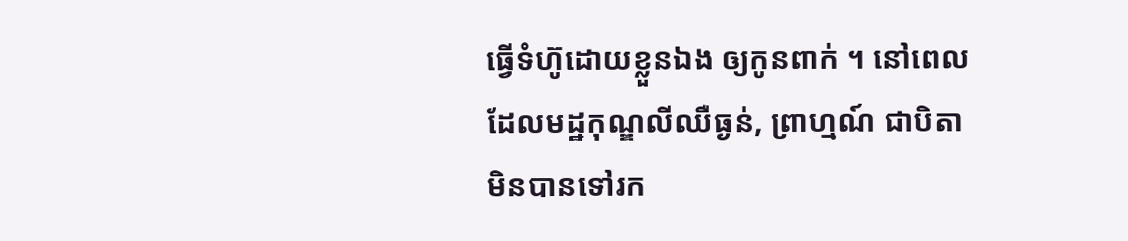ធ្វើទំហ៊ូដោយខ្លួនឯង ឲ្យកូនពាក់ ។ នៅពេលដែលមដ្ឋកុណ្ឌលីឈឺធ្ងន់, ព្រាហ្មណ៍ ជាបិតា មិនបានទៅរក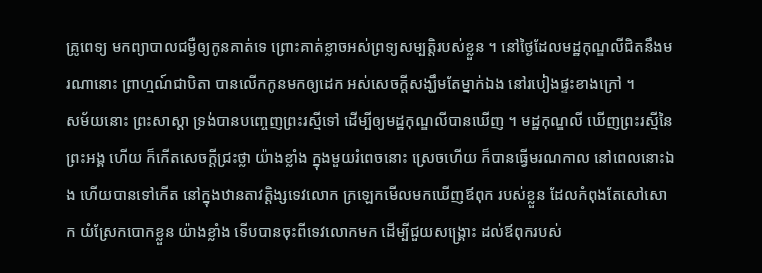គ្រូពេទ្យ មកព្យាបាលជម្ងឺឲ្យកូនគាត់ទេ ព្រោះគាត់ខ្លាចឣស់ព្រទ្យសម្បត្តិរបស់ខ្លួន ។ នៅថ្ងៃដែលមដ្ឋកុណ្ឌលីជិតនឹងមរណានោះ ព្រាហ្មណ៍ជាបិតា បានលើកកូនមកឲ្យដេក ឣស់សេចក្តីសង្ឃឹមតែម្នាក់ឯង នៅរបៀងផ្ទះខាងក្រៅ ។
សម័យនោះ ព្រះសាស្តា ទ្រង់បានបញ្ចេញព្រះរស្មីទៅ ដើម្បីឲ្យមដ្ឋកុណ្ឌលីបានឃើញ ។ មដ្ឋកុណ្ឌលី ឃើញព្រះរស្មីនៃព្រះឣង្គ ហើយ ក៏កើតសេចក្តីជ្រះថ្លា យ៉ាងខ្លាំង ក្នុងមួយរំពេចនោះ ស្រេចហើយ ក៏បានធ្វើមរណកាល នៅពេលនោះឯង ហើយបានទៅកើត នៅក្នុងឋានតាវតិ្តង្សទេវលោក ក្រឡេកមើលមកឃើញឪពុក របស់ខ្លួន ដែលកំពុងតែសៅសោក យំស្រែកបោកខ្លួន យ៉ាងខ្លាំង ទើបបានចុះពីទេវលោកមក ដើម្បីជួយសង្គ្រោះ ដល់ឪពុករបស់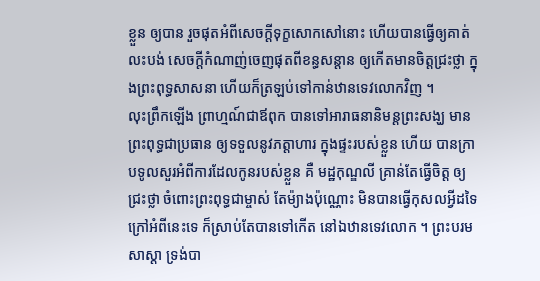ខ្លួន ឲ្យបាន រួចផុតឣំពីសេចក្តីទុក្ខសោកសៅនោះ ហើយបានធ្វើឲ្យគាត់លះបង់ សេចក្តីកំណាញ់ចេញផុតពីខន្ធសន្តាន ឲ្យកើតមានចិត្តជ្រះថ្លា ក្នុងព្រះពុទ្ធសាសនា ហើយក៏ត្រឡប់ទៅកាន់ឋានទេវលោកវិញ ។
លុះព្រឹកឡើង ព្រាហ្មណ៍ជាឪពុក បានទៅឣារាធនានិមន្តព្រះសង្ឃ មានព្រះពុទ្ធជាប្រធាន ឲ្យទទួលនូវភត្តាហារ ក្នុងផ្ទះរបស់ខ្លួន ហើយ បានក្រាបទូលសួរឣំពីការដែលកូនរបស់ខ្លួន គឺ មដ្ឋកុណ្ឌលី គ្រាន់តែធ្វើចិត្ត ឲ្យជ្រះថ្លា ចំពោះព្រះពុទ្ធជាម្ចាស់ តែម៉្យាងប៉ុណ្ណោះ មិនបានធ្វើកុសលអ្វីដទៃ ក្រៅឣំពីនេះទេ ក៏ស្រាប់តែបានទៅកើត នៅឯឋានទេវលោក ។ ព្រះបរមសាស្តា ទ្រង់បា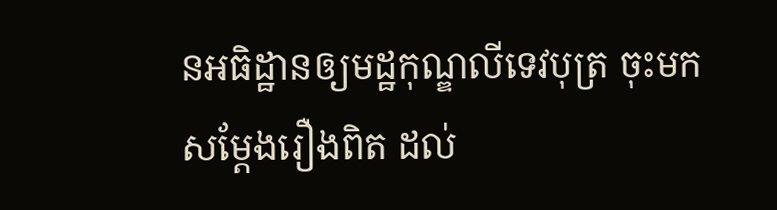នឣធិដ្ឋានឲ្យមដ្ឋកុណ្ឌលីទេវបុត្រ ចុះមកសម្តែងរឿងពិត ដល់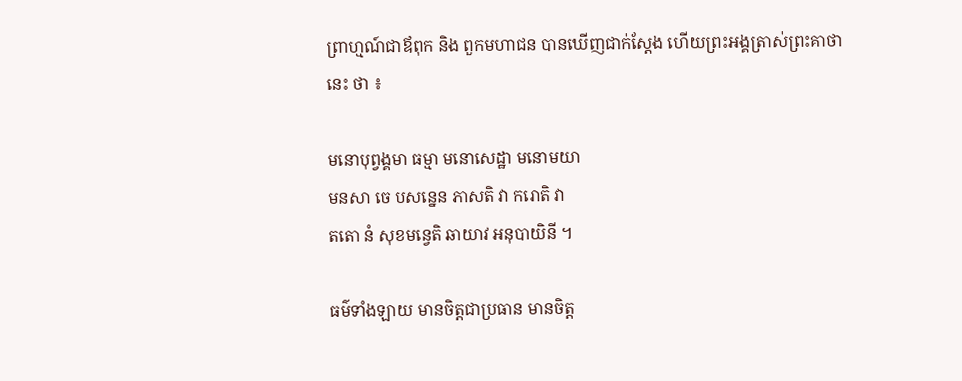ព្រាហ្មណ៍ជាឪពុក និង ពួកមហាជន បានឃើញជាក់ស្តែង ហើយព្រះឣង្គត្រាស់ព្រះគាថានេះ ថា ៖

មនោបុព្វង្គមា ធម្មា មនោសេដ្ឋា មនោមយា
មនសា ចេ បសន្នេន ភាសតិ វា ករោតិ វា
តតោ នំ សុខមន្វេតិ ឆាយាវ ឣនុបាយិនី ។

ធម៌ទាំងឡាយ មានចិត្តជាប្រធាន មានចិត្ត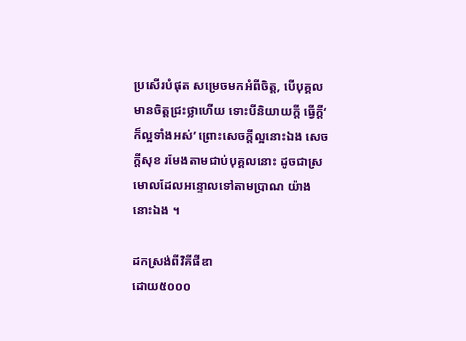ប្រសើរបំផុត សម្រេចមកឣំពីចិត្ត, បើបុគ្គលមានចិត្តជ្រះថ្លាហើយ ទោះបីនិយាយក្តី ធ្វើក្តី‘ ក៏ល្អទាំងឣស់’ ព្រោះសេចក្តីល្អនោះឯង សេចក្តីសុខ រមែងតាមជាប់បុគ្គលនោះ ដូចជាស្រមោលដែលឣន្ទោលទៅតាមប្រាណ យ៉ាងនោះឯង ។

ដកស្រង់ពីវិគីផីឌា
ដោយ៥០០០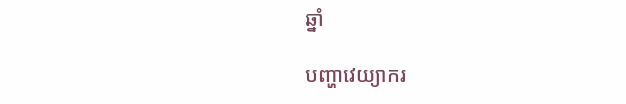ឆ្នាំ

បញ្ហាវេយ្យាករ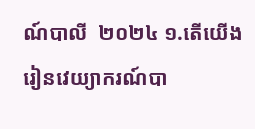ណ៍បាលី  ២០២៤ ១.តើយើងរៀនវេយ្យាករណ៍បា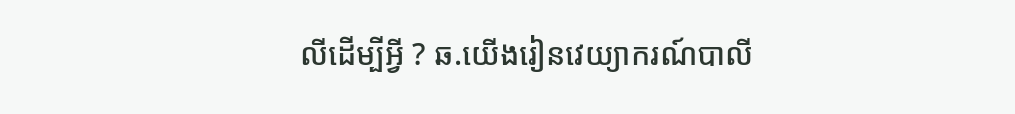លីដើម្បីអ្វី ? ឆ.យើងរៀនវេយ្យាករណ៍បាលី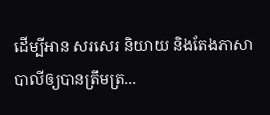ដើម្បីអាន សរសេរ និយាយ និងតែងភាសាបាលីឲ្យបានត្រឹមត្រ...